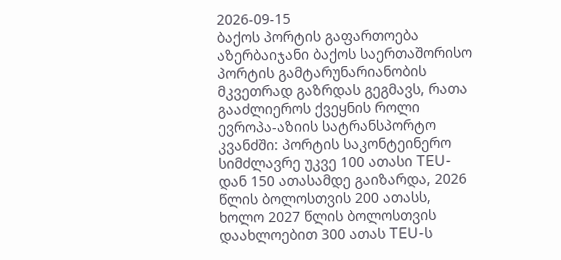2026-09-15
ბაქოს პორტის გაფართოება
აზერბაიჯანი ბაქოს საერთაშორისო პორტის გამტარუნარიანობის მკვეთრად გაზრდას გეგმავს, რათა გააძლიეროს ქვეყნის როლი ევროპა-აზიის სატრანსპორტო კვანძში: პორტის საკონტეინერო სიმძლავრე უკვე 100 ათასი TEU-დან 150 ათასამდე გაიზარდა, 2026 წლის ბოლოსთვის 200 ათასს, ხოლო 2027 წლის ბოლოსთვის დაახლოებით 300 ათას TEU-ს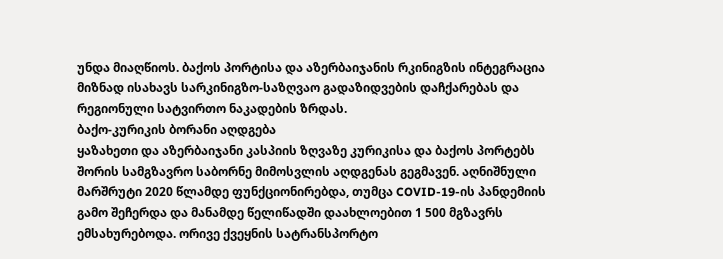უნდა მიაღწიოს. ბაქოს პორტისა და აზერბაიჯანის რკინიგზის ინტეგრაცია მიზნად ისახავს სარკინიგზო-საზღვაო გადაზიდვების დაჩქარებას და რეგიონული სატვირთო ნაკადების ზრდას.
ბაქო-კურიკის ბორანი აღდგება
ყაზახეთი და აზერბაიჯანი კასპიის ზღვაზე კურიკისა და ბაქოს პორტებს შორის სამგზავრო საბორნე მიმოსვლის აღდგენას გეგმავენ. აღნიშნული მარშრუტი 2020 წლამდე ფუნქციონირებდა, თუმცა COVID-19-ის პანდემიის გამო შეჩერდა და მანამდე წელიწადში დაახლოებით 1 500 მგზავრს ემსახურებოდა. ორივე ქვეყნის სატრანსპორტო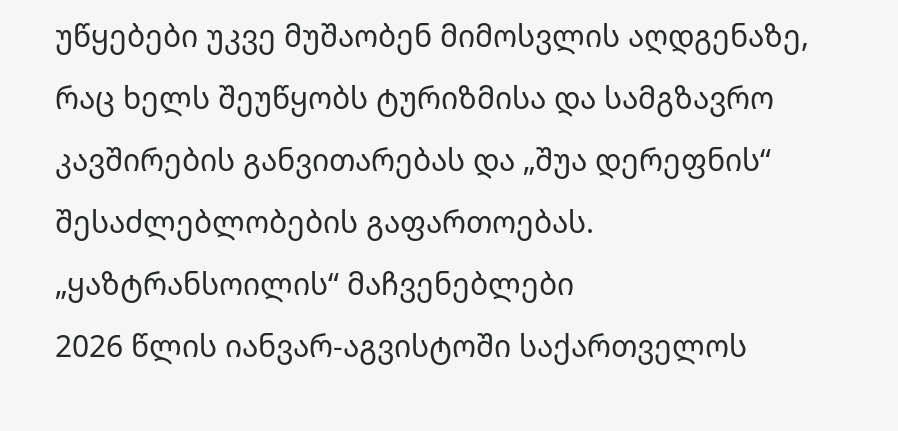უწყებები უკვე მუშაობენ მიმოსვლის აღდგენაზე, რაც ხელს შეუწყობს ტურიზმისა და სამგზავრო კავშირების განვითარებას და „შუა დერეფნის“ შესაძლებლობების გაფართოებას.
„ყაზტრანსოილის“ მაჩვენებლები
2026 წლის იანვარ-აგვისტოში საქართველოს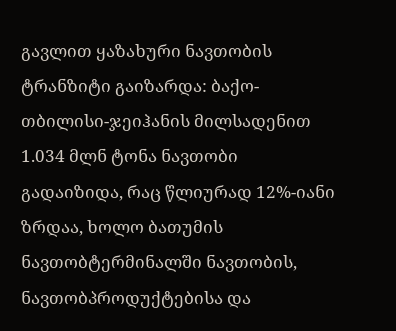გავლით ყაზახური ნავთობის ტრანზიტი გაიზარდა: ბაქო-თბილისი-ჯეიჰანის მილსადენით 1.034 მლნ ტონა ნავთობი გადაიზიდა, რაც წლიურად 12%-იანი ზრდაა, ხოლო ბათუმის ნავთობტერმინალში ნავთობის, ნავთობპროდუქტებისა და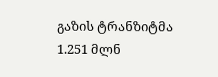გაზის ტრანზიტმა 1.251 მლნ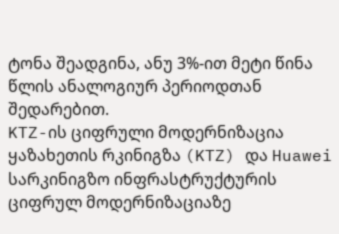ტონა შეადგინა, ანუ 3%-ით მეტი წინა წლის ანალოგიურ პერიოდთან შედარებით.
KTZ-ის ციფრული მოდერნიზაცია
ყაზახეთის რკინიგზა (KTZ) და Huawei სარკინიგზო ინფრასტრუქტურის ციფრულ მოდერნიზაციაზე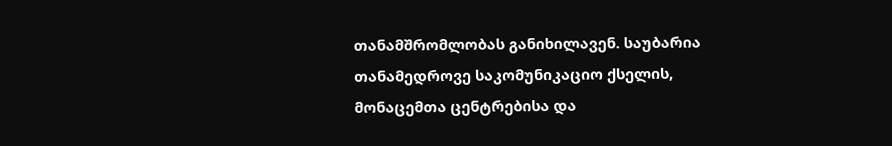თანამშრომლობას განიხილავენ. საუბარია თანამედროვე საკომუნიკაციო ქსელის, მონაცემთა ცენტრებისა და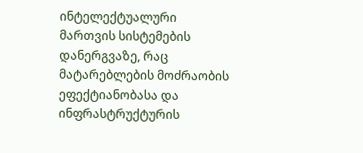ინტელექტუალური მართვის სისტემების დანერგვაზე, რაც მატარებლების მოძრაობის ეფექტიანობასა და ინფრასტრუქტურის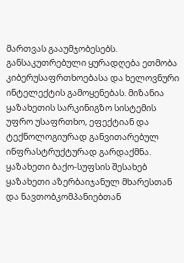მართვას გააუმჯობესებს.
განსაკუთრებული ყურადღება ეთმობა კიბერუსაფრთხოებასა და ხელოვნური ინტელექტის გამოყენებას. მიზანია ყაზახეთის სარკინიგზო სისტემის უფრო უსაფრთხო, ეფექტიან და ტექნოლოგიურად განვითარებულ ინფრასტრუქტურად გარდაქმნა.
ყაზახეთი ბაქო-სუფსის შესახებ
ყაზახეთი აზერბაიჯანულ მხარესთან და ნავთობკომპანიებთან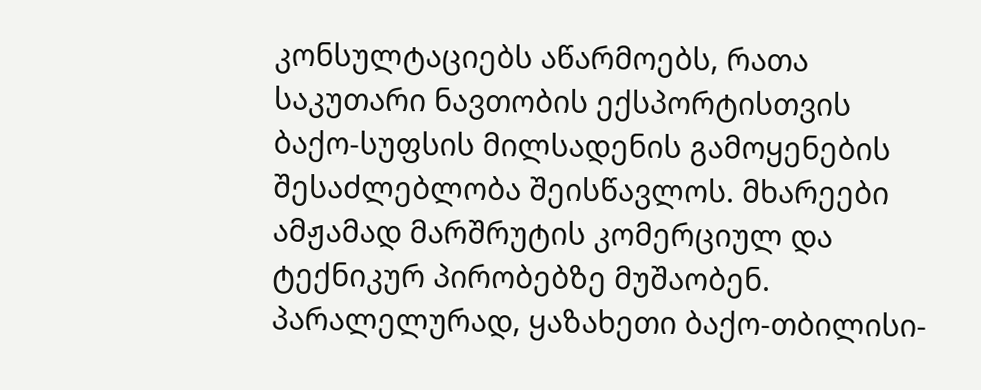კონსულტაციებს აწარმოებს, რათა საკუთარი ნავთობის ექსპორტისთვის ბაქო-სუფსის მილსადენის გამოყენების შესაძლებლობა შეისწავლოს. მხარეები ამჟამად მარშრუტის კომერციულ და ტექნიკურ პირობებზე მუშაობენ. პარალელურად, ყაზახეთი ბაქო-თბილისი-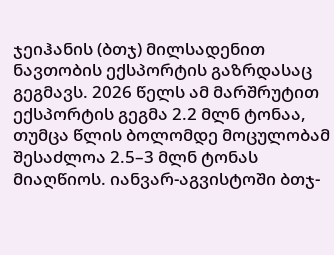ჯეიჰანის (ბთჯ) მილსადენით ნავთობის ექსპორტის გაზრდასაც გეგმავს. 2026 წელს ამ მარშრუტით ექსპორტის გეგმა 2.2 მლნ ტონაა, თუმცა წლის ბოლომდე მოცულობამ შესაძლოა 2.5–3 მლნ ტონას მიაღწიოს. იანვარ-აგვისტოში ბთჯ-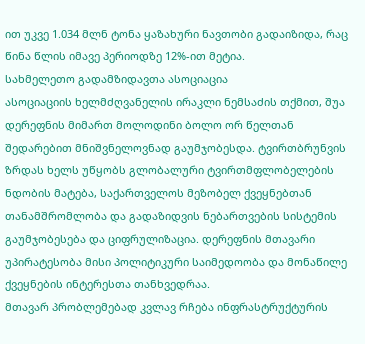ით უკვე 1.034 მლნ ტონა ყაზახური ნავთობი გადაიზიდა, რაც წინა წლის იმავე პერიოდზე 12%-ით მეტია.
სახმელეთო გადამზიდავთა ასოციაცია
ასოციაციის ხელმძღვანელის ირაკლი ნემსაძის თქმით, შუა დერეფნის მიმართ მოლოდინი ბოლო ორ წელთან შედარებით მნიშვნელოვნად გაუმჯობესდა. ტვირთბრუნვის ზრდას ხელს უწყობს გლობალური ტვირთმფლობელების ნდობის მატება, საქართველოს მეზობელ ქვეყნებთან თანამშრომლობა და გადაზიდვის ნებართვების სისტემის გაუმჯობესება და ციფრულიზაცია. დერეფნის მთავარი უპირატესობა მისი პოლიტიკური საიმედოობა და მონაწილე ქვეყნების ინტერესთა თანხვედრაა.
მთავარ პრობლემებად კვლავ რჩება ინფრასტრუქტურის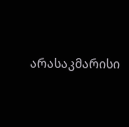არასაკმარისი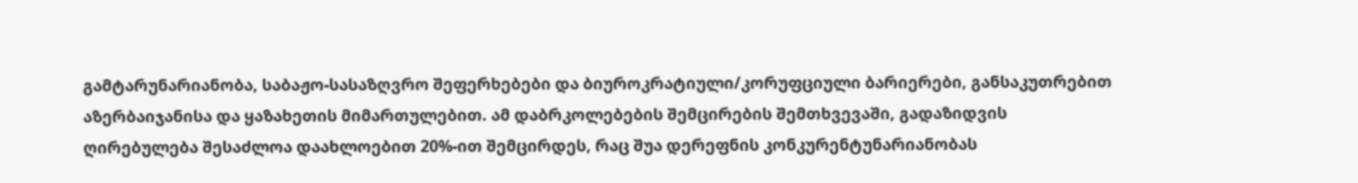გამტარუნარიანობა, საბაჟო-სასაზღვრო შეფერხებები და ბიუროკრატიული/კორუფციული ბარიერები, განსაკუთრებით აზერბაიჯანისა და ყაზახეთის მიმართულებით. ამ დაბრკოლებების შემცირების შემთხვევაში, გადაზიდვის ღირებულება შესაძლოა დაახლოებით 20%-ით შემცირდეს, რაც შუა დერეფნის კონკურენტუნარიანობას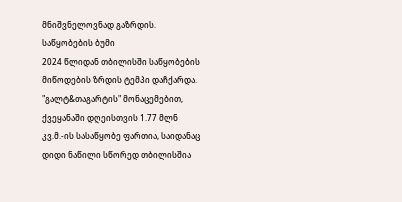მნიშვნელოვნად გაზრდის.
საწყობების ბუმი
2024 წლიდან თბილისში საწყობების მიწოდების ზრდის ტემპი დაჩქარდა. "გალტ&თაგარტის" მონაცემებით, ქვეყანაში დღეისთვის 1.77 მლნ კვ.მ.-ის სასაწყობე ფართია, საიდანაც დიდი ნაწილი სწორედ თბილისშია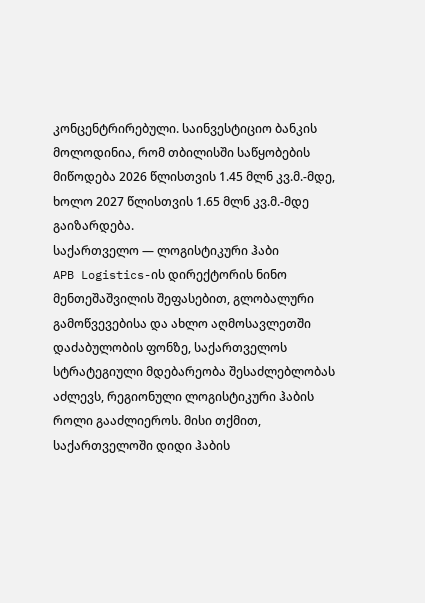კონცენტრირებული. საინვესტიციო ბანკის მოლოდინია, რომ თბილისში საწყობების მიწოდება 2026 წლისთვის 1.45 მლნ კვ.მ.-მდე, ხოლო 2027 წლისთვის 1.65 მლნ კვ.მ.-მდე გაიზარდება.
საქართველო — ლოგისტიკური ჰაბი
APB Logistics-ის დირექტორის ნინო მენთეშაშვილის შეფასებით, გლობალური გამოწვევებისა და ახლო აღმოსავლეთში დაძაბულობის ფონზე, საქართველოს სტრატეგიული მდებარეობა შესაძლებლობას აძლევს, რეგიონული ლოგისტიკური ჰაბის როლი გააძლიეროს. მისი თქმით, საქართველოში დიდი ჰაბის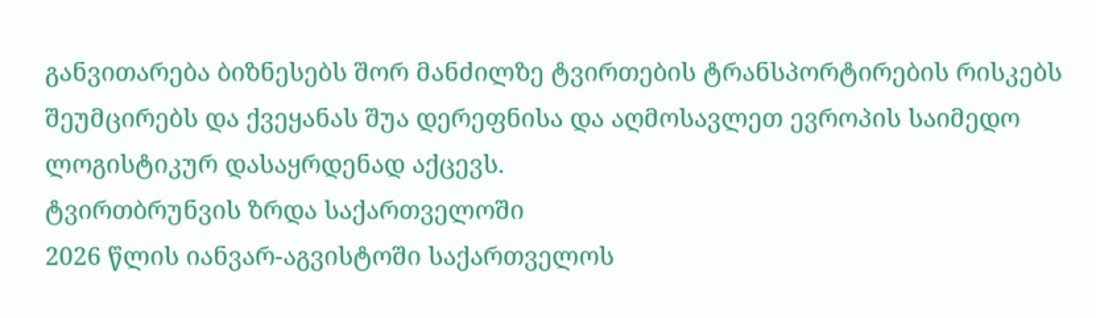განვითარება ბიზნესებს შორ მანძილზე ტვირთების ტრანსპორტირების რისკებს შეუმცირებს და ქვეყანას შუა დერეფნისა და აღმოსავლეთ ევროპის საიმედო ლოგისტიკურ დასაყრდენად აქცევს.
ტვირთბრუნვის ზრდა საქართველოში
2026 წლის იანვარ-აგვისტოში საქართველოს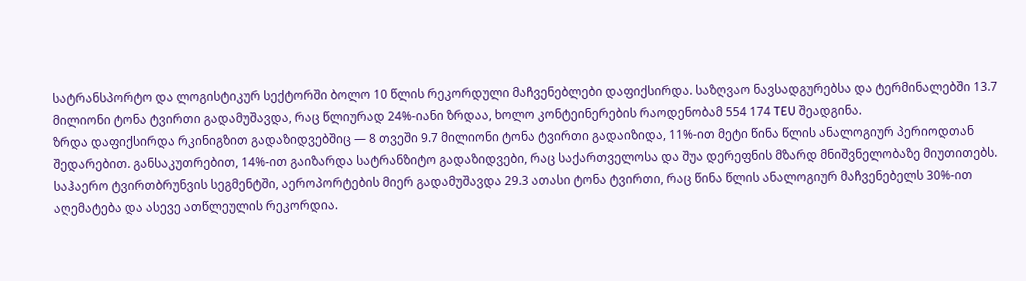სატრანსპორტო და ლოგისტიკურ სექტორში ბოლო 10 წლის რეკორდული მაჩვენებლები დაფიქსირდა. საზღვაო ნავსადგურებსა და ტერმინალებში 13.7 მილიონი ტონა ტვირთი გადამუშავდა, რაც წლიურად 24%-იანი ზრდაა, ხოლო კონტეინერების რაოდენობამ 554 174 TEU შეადგინა.
ზრდა დაფიქსირდა რკინიგზით გადაზიდვებშიც — 8 თვეში 9.7 მილიონი ტონა ტვირთი გადაიზიდა, 11%-ით მეტი წინა წლის ანალოგიურ პერიოდთან შედარებით. განსაკუთრებით, 14%-ით გაიზარდა სატრანზიტო გადაზიდვები, რაც საქართველოსა და შუა დერეფნის მზარდ მნიშვნელობაზე მიუთითებს. საჰაერო ტვირთბრუნვის სეგმენტში, აეროპორტების მიერ გადამუშავდა 29.3 ათასი ტონა ტვირთი, რაც წინა წლის ანალოგიურ მაჩვენებელს 30%-ით აღემატება და ასევე ათწლეულის რეკორდია.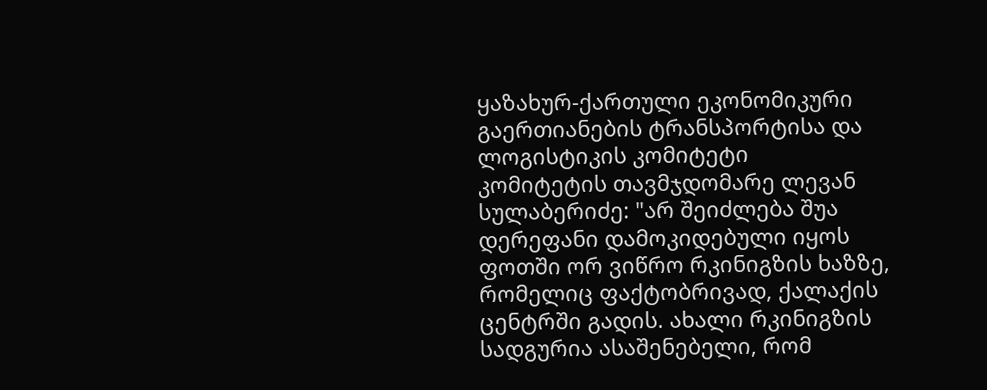ყაზახურ-ქართული ეკონომიკური გაერთიანების ტრანსპორტისა და ლოგისტიკის კომიტეტი
კომიტეტის თავმჯდომარე ლევან სულაბერიძე: "არ შეიძლება შუა დერეფანი დამოკიდებული იყოს ფოთში ორ ვიწრო რკინიგზის ხაზზე, რომელიც ფაქტობრივად, ქალაქის ცენტრში გადის. ახალი რკინიგზის სადგურია ასაშენებელი, რომ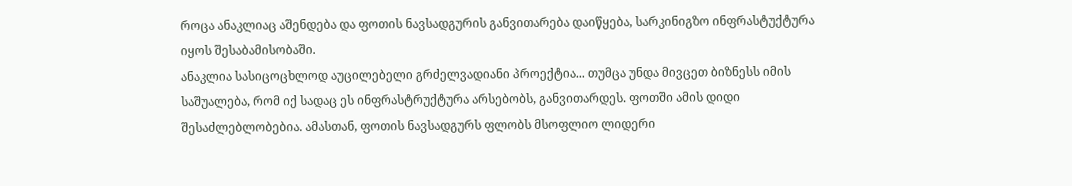როცა ანაკლიაც აშენდება და ფოთის ნავსადგურის განვითარება დაიწყება, სარკინიგზო ინფრასტუქტურა იყოს შესაბამისობაში.
ანაკლია სასიცოცხლოდ აუცილებელი გრძელვადიანი პროექტია... თუმცა უნდა მივცეთ ბიზნესს იმის საშუალება, რომ იქ სადაც ეს ინფრასტრუქტურა არსებობს, განვითარდეს. ფოთში ამის დიდი შესაძლებლობებია. ამასთან, ფოთის ნავსადგურს ფლობს მსოფლიო ლიდერი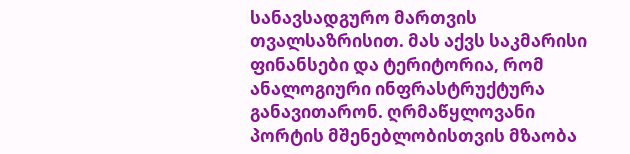სანავსადგურო მართვის თვალსაზრისით. მას აქვს საკმარისი ფინანსები და ტერიტორია, რომ ანალოგიური ინფრასტრუქტურა განავითარონ. ღრმაწყლოვანი პორტის მშენებლობისთვის მზაობა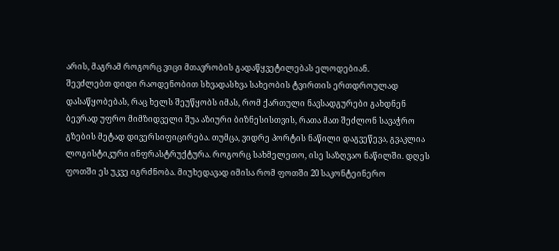არის, მაგრამ როგორც ვიცი მთავრობის გადაწყვეტილებას ელოდებიან.
შევძლებთ დიდი რაოდენობით სხვადასხვა სახეობის ტვირთის ერთდროულად დასაწყობებას, რაც ხელს შეუწყობს იმას, რომ ქართული ნავსადგურები გახდნენ ბევრად უფრო მიმზიდველი შუა აზიური ბიზნესისთვის, რათა მათ შეძლონ სავაჭრო გზების მეტად დივერსიფიცირება. თუმცა, ვიდრე პორტის ნაწილი დაგვეწევა, გვაკლია ლოგისტიკური ინფრასტრუქტურა. როგორც სახმელეთო, ისე საზღვაო ნაწილში. დღეს ფოთში ეს უკვე იგრძნობა. მიუხედავად იმისა რომ ფოთში 20 საკონტეინერო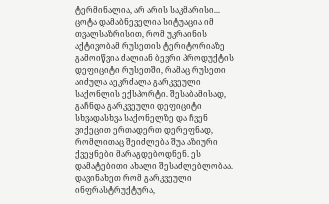ტერმინალია, არ არის საკმარისი...
ცოტა დამაბნეველია სიტუაცია იმ თვალსაზრისით, რომ უკრაინის აქტივობამ რუსეთის ტერიტორიაზე გამოიწვია ძალიან ბევრი პროდუქტის დეფიციტი რუსეთში, რამაც რუსეთი აიძულა აეკრძალა გარკვეული საქონლის ექსპორტი. შესაბამისად, გაჩნდა გარკვეული დეფიციტი სხვადასხვა საქონელზე და ჩვენ ვიქეცით ერთადერთ დერეფნად, რომლითაც შეიძლება შუა აზიური ქვეყნები მარაგდებოდნენ. ეს დამატებითი ახალი შესაძლებლობაა. დავინახეთ რომ გარკვეული ინფრასტრუქტურა,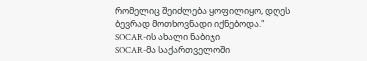რომელიც შეიძლება ყოფილიყო, დღეს ბევრად მოთხოვნადი იქნებოდა."
SOCAR-ის ახალი ნაბიჯი
SOCAR-მა საქართველოში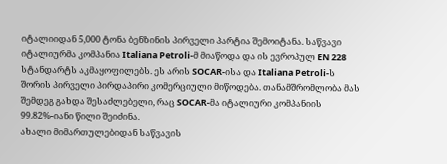იტალიიდან 5,000 ტონა ბენზინის პირველი პარტია შემოიტანა. საწვავი იტალიურმა კომპანია Italiana Petroli-მ მიაწოდა და ის ევროპულ EN 228 სტანდარტს აკმაყოფილებს. ეს არის SOCAR-ისა და Italiana Petroli-ს შორის პირველი პირდაპირი კომერციული მიწოდება. თანამშრომლობა მას შემდეგ გახდა შესაძლებელი, რაც SOCAR-მა იტალიური კომპანიის 99.82%-იანი წილი შეიძინა.
ახალი მიმართულებიდან საწვავის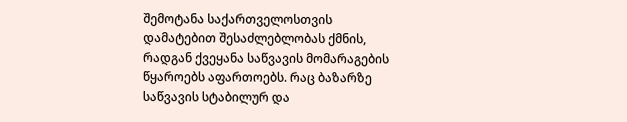შემოტანა საქართველოსთვის დამატებით შესაძლებლობას ქმნის, რადგან ქვეყანა საწვავის მომარაგების წყაროებს აფართოებს. რაც ბაზარზე საწვავის სტაბილურ და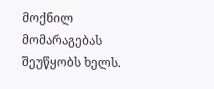მოქნილ მომარაგებას შეუწყობს ხელს.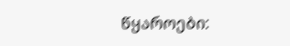წყაროები: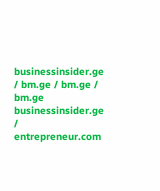businessinsider.ge / bm.ge / bm.ge / bm.ge
businessinsider.ge / entrepreneur.com